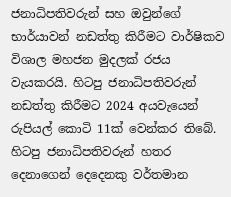ජනාධිපතිවරුන් සහ ඔවුන්ගේ භාර්යාවන් නඩත්තු කිරීමට වාර්ෂිකව විශාල මහජන මුදලක් රජය වැයකරයි. හිටපු ජනාධිපතිවරුන් නඩත්තු කිරීමට 2024 අයවැයෙන් රුපියල් කොටි 11ක් වෙන්කර තිබේ. හිටපු ජනාධිපතිවරුන් හතර දෙනාගෙන් දෙදෙනකු වර්තමාන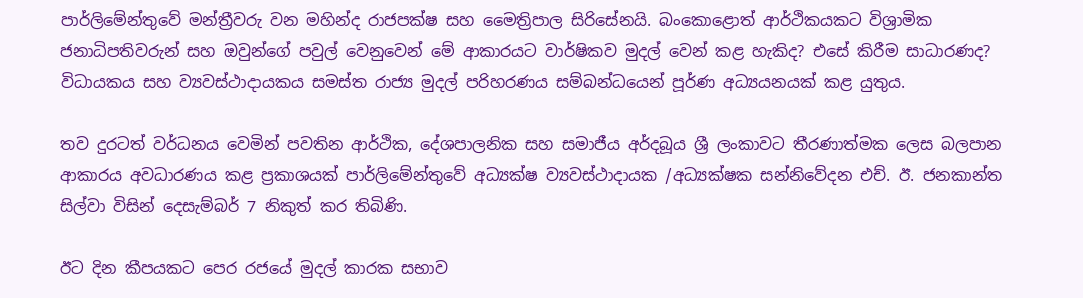පාර්ලිමේන්තුවේ මන්ත්‍රීවරු වන මහින්ද රාජපක්ෂ සහ මෛත්‍රිපාල සිරිසේනයි. බංකොළොත් ආර්ථිකයකට විශ්‍රාමික ජනාධිපතිවරුන් සහ ඔවුන්ගේ පවුල් වෙනුවෙන් මේ ආකාරයට වාර්ෂිකව මුදල් වෙන් කළ හැකිද? එසේ කිරීම සාධාරණද? විධායකය සහ ව්‍යවස්ථාදායකය සමස්ත රාජ්‍ය මුදල් පරිහරණය සම්බන්ධයෙන් පූර්ණ අධ්‍යයනයක් කළ යුතුය.

තව දුරටත් වර්ධනය වෙමින් පවතින ආර්ථික, දේශපාලනික සහ සමාජීය අර්දබූය ශ්‍රී ලංකාවට තීරණාත්මක ලෙස බලපාන ආකාරය අවධාරණය කළ ප්‍රකාශයක් පාර්ලිමේන්තුවේ අධ්‍යක්ෂ ව්‍යවස්ථාදායක /අධ්‍යක්ෂක සන්නිවේදන එච්. ඊ. ජනකාන්ත සිල්වා විසින් දෙසැම්බර් 7 නිකුත් කර තිබිණි.

ඊට දින කීපයකට පෙර රජයේ මුදල් කාරක සභාව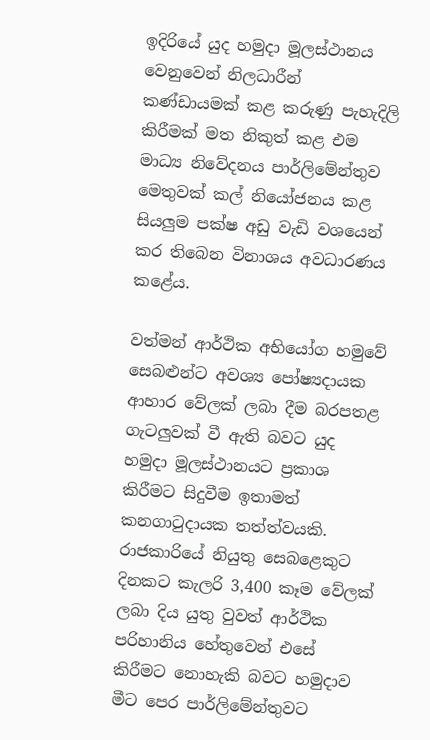ඉදිරියේ යුද හමුදා මූලස්ථානය වෙනුවෙන් නිලධාරීන් කණ්ඩායමක් කළ කරුණු පැහැදිලි කිරීමක් මත නිකුත් කළ එම මාධ්‍ය නිවේදනය පාර්ලිමේන්තුව මෙතුවක් කල් නියෝජනය කළ සියලුම පක්ෂ අඩු වැඩි වශයෙන් කර තිබෙන විනාශය අවධාරණය කළේය.

වත්මන් ආර්ථික අභියෝග හමුවේ සෙබළුන්ට අවශ්‍ය පෝෂ්‍යදායක ආහාර වේලක් ලබා දීම බරපතළ ගැටලුවක් වී ඇති බවට යුද හමුදා මූලස්ථානයට ප්‍රකාශ කිරීමට සිදුවීම ඉතාමත් කනගාටුදායක තත්ත්වයකි. රාජකාරියේ නියුතු සෙබළෙකුට දිනකට කැලරි 3,400 කෑම වේලක් ලබා දිය යුතු වුවත් ආර්ථික පරිහානිය හේතුවෙන් එසේ කිරීමට නොහැකි බවට හමුදාව මීට පෙර පාර්ලිමේන්තුවට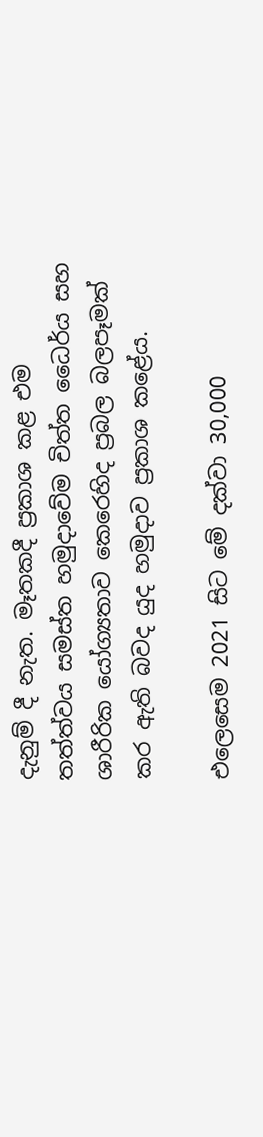දැනුම් දී නැත. මෑතකදී ප්‍රකාශ කළ එම තත්ත්වය සමස්ත හමුදාවේම චිත්ත ධෛර්ය සහ ශාරීරික යෝග්‍යතාව කෙරෙහිද ප්‍රබල බලපෑමක් කර ඇති බවද යුද හමුදාව ප්‍රකාශ කළේය.

එලෙසෙම 2021 සිට මේ දක්වා 30,000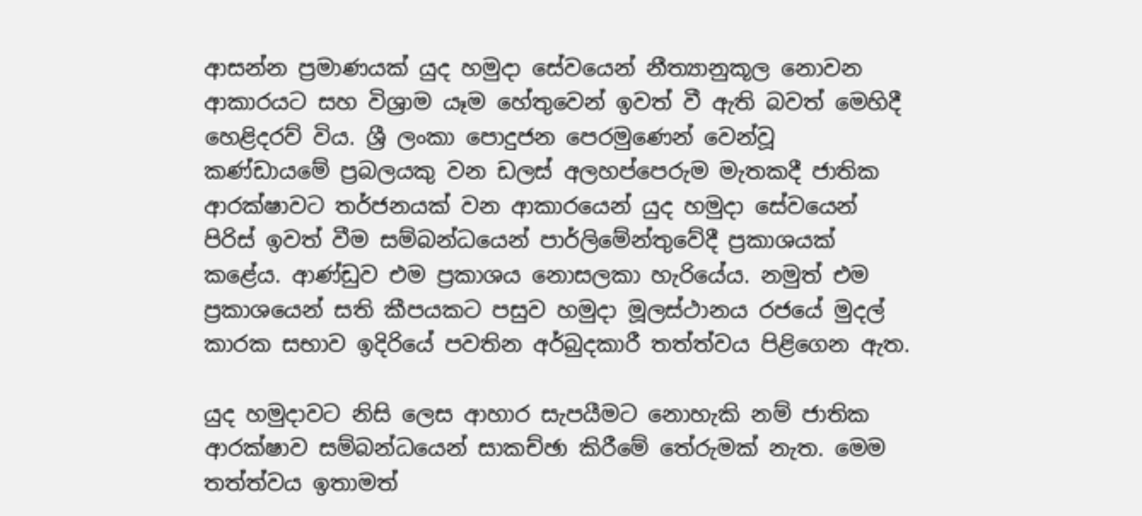ආසන්න ප්‍රමාණයක් යුද හමුදා සේවයෙන් නීත්‍යානුකූල නොවන ආකාරයට සහ විශ්‍රාම යෑම හේතුවෙන් ඉවත් වී ඇති බවත් මෙහිදී හෙළිදරව් විය. ශ්‍රී ලංකා පොදුජන පෙරමුණෙන් වෙන්වූ කණ්ඩායමේ ප්‍රබලයකු වන ඩලස් අලහප්පෙරුම මැතකදී ජාතික ආරක්ෂාවට තර්ජනයක් වන ආකාරයෙන් යුද හමුදා සේවයෙන් පිරිස් ඉවත් වීම සම්බන්ධයෙන් පාර්ලිමේන්තුවේදී ප්‍රකාශයක් කළේය. ආණ්ඩුව එම ප්‍රකාශය නොසලකා හැරියේය. නමුත් එම ප්‍රකාශයෙන් සති කීපයකට පසුව හමුදා මූලස්ථානය රජයේ මුදල් කාරක සභාව ඉදිරියේ පවතින අර්බුදකාරී තත්ත්වය පිළිගෙන ඇත.

යුද හමුදාවට නිසි ලෙස ආහාර සැපයීමට නොහැකි නම් ජාතික ආරක්ෂාව සම්බන්ධයෙන් සාකච්ඡා කිරීමේ තේරුමක් නැත. මෙම තත්ත්වය ඉතාමත්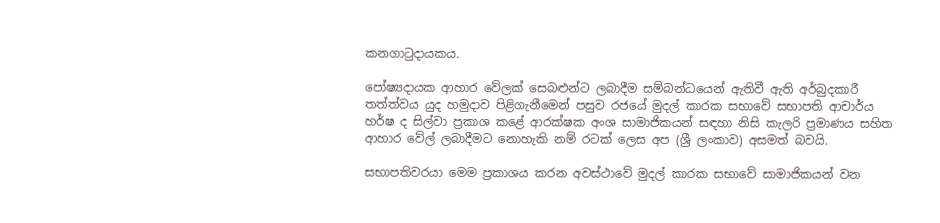කනගාටුදායකය.

පෝෂ්‍යදායක ආහාර වේලක් සෙබළුන්ට ලබාදීම සම්බන්ධයෙන් ඇතිවී ඇති අර්බුදකාරී තත්ත්වය යුද හමුදාව පිළිගැනීමෙන් පසුව රජයේ මුදල් කාරක සභාවේ සභාපති ආචාර්ය හර්ෂ ද සිල්වා ප්‍රකාශ කළේ ආරක්ෂක අංශ සාමාජිකයන් සඳහා නිසි කැලරි ප්‍රමාණය සහිත ආහාර වේල් ලබාදීමට නොහැකි නම් රටක් ලෙස අප (ශ්‍රී ලංකාව) අසමත් බවයි.

සභාපතිවරයා මෙම ප්‍රකාශය කරන අවස්ථාවේ මුදල් කාරක සභාවේ සාමාජිකයන් වන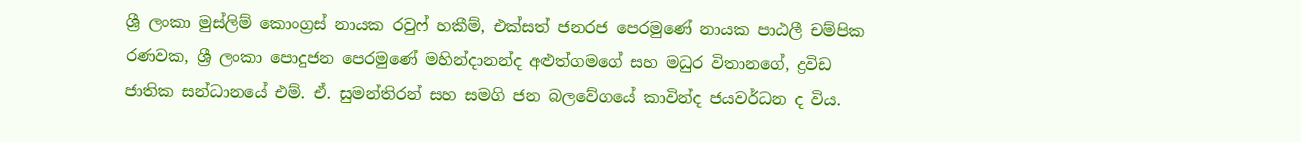ශ්‍රී ලංකා මුස්ලිම් කොංග්‍රස් නායක රවුෆ් හකීම්, එක්සත් ජනරජ පෙරමුණේ නායක පාඨලී චම්පික රණවක, ශ්‍රී ලංකා පොදුජන පෙරමුණේ මහින්දානන්ද අළුත්ගමගේ සහ මධුර විතානගේ, ද්‍රවිඩ ජාතික සන්ධානයේ එම්. ඒ. සුමන්තිරන් සහ සමගි ජන බලවේගයේ කාවින්ද ජයවර්ධන ද විය.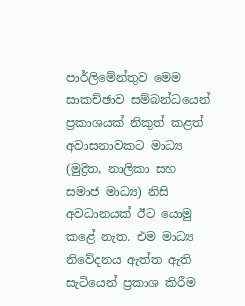පාර්ලිමේන්තුව මෙම සාකච්ඡාව සම්බන්ධයෙන් ප්‍රකාශයක් නිකුත් කළත් අවාසනාවකට මාධ්‍ය (මුද්‍රිත, නාලිකා සහ සමාජ මාධ්‍ය) නිසි අවධානයක් ඊට යොමු කළේ නැත. එම මාධ්‍ය නිවේදනය ඇත්ත ඇති සැටියෙන් ප්‍රකාශ කිරීම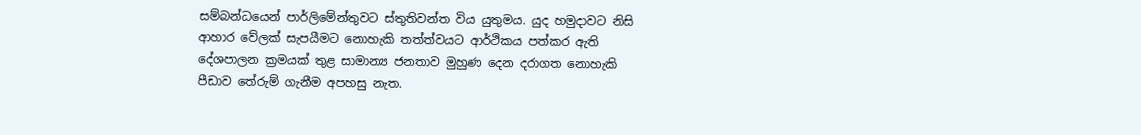සම්බන්ධයෙන් පාර්ලිමේන්තුවට ස්තුතිවන්ත විය යුතුමය. යුද හමුදාවට නිසි ආහාර වේලක් සැපයීමට නොහැකි තත්ත්වයට ආර්ථිකය පත්කර ඇති දේශපාලන ක්‍රමයක් තුළ සාමාන්‍ය ජනතාව මුහුණ දෙන දරාගත නොහැකි පීඩාව තේරුම් ගැනීම අපහසු නැත.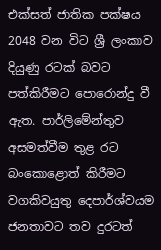එක්සත් ජාතික පක්ෂය 2048 වන විට ශ්‍රී ලංකාව දියුණු රටක් බවට පත්කිරීමට පොරොන්දු වී ඇත. පාර්ලිමේන්තුව අසමත්වීම තුළ රට බංකොළොත් කිරීමට වගකිවයුතු දෙපාර්ශ්වයම ජනතාවට තව දුරටත්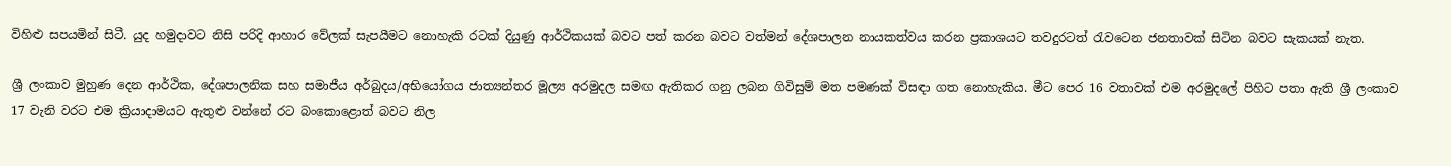විහිළු සපයමින් සිටී. යුද හමුදාවට නිසි පරිදි ආහාර වේලක් සැපයීමට නොහැකි රටක් දියුණු ආර්ථිකයක් බවට පත් කරන බවට වත්මන් දේශපාලන නායකත්වය කරන ප්‍රකාශයට තවදුරටත් රැවටෙන ජනතාවක් සිටින බවට සැකයක් නැත.

ශ්‍රී ලංකාව මුහුණ දෙන ආර්ථික, දේශපාලනික සහ සමාජීය අර්බුදය/අභියෝගය ජාත්‍යන්තර මූල්‍ය අරමුදල සමඟ ඇතිකර ගනු ලබන ගිවිසුම් මත පමණක් විසඳා ගත නොහැකිය. මීට පෙර 16 වතාවක් එම අරමුදලේ පිහිට පතා ඇති ශ්‍රී ලංකාව 17 වැනි වරට එම ක්‍රියාදාමයට ඇතුළු වන්නේ රට බංකොළොත් බවට නිල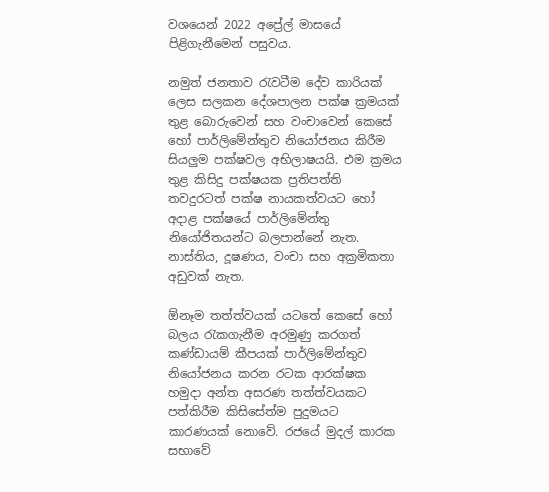වශයෙන් 2022 අප්‍රේල් මාසයේ පිළිගැනීමෙන් පසුවය.

නමුත් ජනතාව රැවටීම දේව කාරියක් ලෙස සලකන දේශපාලන පක්ෂ ක්‍රමයක් තුළ බොරුවෙන් සහ වංචාවෙන් කෙසේ හෝ පාර්ලිමේන්තුව නියෝජනය කිරීම සියලුම පක්ෂවල අභිලාෂයයි. එම ක්‍රමය තුළ කිසිදු පක්ෂයක ප්‍රතිපත්ති තවදුරටත් පක්ෂ නායකත්වයට හෝ අදාළ පක්ෂයේ පාර්ලිමේන්තු නියෝජිතයන්ට බලපාන්නේ නැත. නාස්තිය, දූෂණය, වංචා සහ අක්‍රමිකතා අඩුවක් නැත.

ඕනෑම තත්ත්වයක් යටතේ කෙසේ හෝ බලය රැකගැනීම අරමුණු කරගත් කණ්ඩායම් කීපයක් පාර්ලිමේන්තුව නියෝජනය කරන රටක ආරක්ෂක හමුදා අන්ත අසරණ තත්ත්වයකට පත්කිරීම කිසිසේත්ම පුදුමයට කාරණයක් නොවේ. රජයේ මුදල් කාරක සභාවේ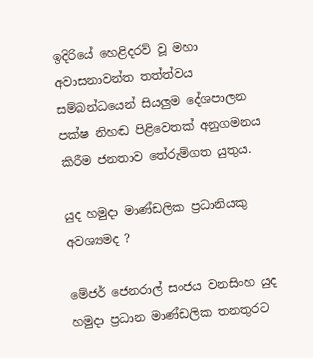ඉදිරියේ හෙළිදරව් වූ මහා අවාසනාවන්ත තත්ත්වය සම්බන්ධයෙන් සියලුම දේශපාලන පක්ෂ නිහඬ පිළිවෙතක් අනුගමනය කිරීම ජනතාව තේරුම්ගත යුතුය.

යුද හමුදා මාණ්ඩලික ප්‍රධානියකු අවශ්‍යමද ?

මේජර් ජෙනරාල් සංජය වනසිංහ යුද හමුදා ප්‍රධාන මාණ්ඩලික තනතුරට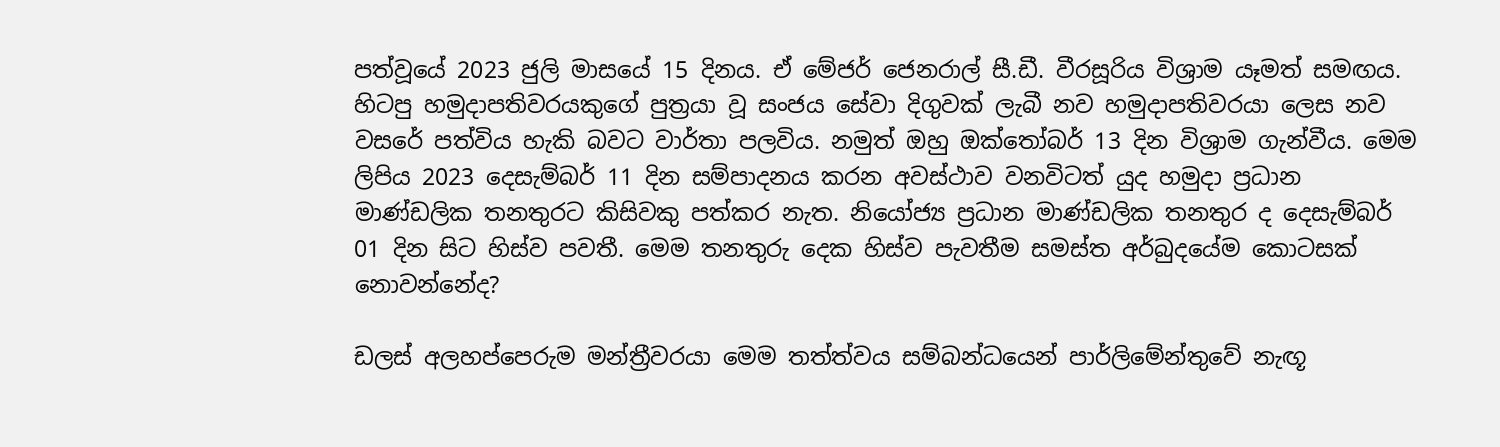පත්වූයේ 2023 ජුලි මාසයේ 15 දිනය. ඒ මේජර් ජෙනරාල් සී.ඩී. වීරසූරිය විශ්‍රාම යෑමත් සමඟය. හිටපු හමුදාපතිවරයකුගේ පුත්‍රයා වූ සංජය සේවා දිගුවක් ලැබී නව හමුදාපතිවරයා ලෙස නව වසරේ පත්විය හැකි බවට වාර්තා පලවිය. නමුත් ඔහු ඔක්තෝබර් 13 දින විශ්‍රාම ගැන්වීය. මෙම ලිපිය 2023 දෙසැම්බර් 11 දින සම්පාදනය කරන අවස්ථාව වනවිටත් යුද හමුදා ප්‍රධාන මාණ්ඩලික තනතුරට කිසිවකු පත්කර නැත. නියෝජ්‍ය ප්‍රධාන මාණ්ඩලික තනතුර ද දෙසැම්බර් 01 දින සිට හිස්ව පවතී. මෙම තනතුරු දෙක හිස්ව පැවතීම සමස්ත අර්බුදයේම කොටසක් නොවන්නේද?

ඩලස් අලහප්පෙරුම මන්ත්‍රීවරයා මෙම තත්ත්වය සම්බන්ධයෙන් පාර්ලිමේන්තුවේ නැඟූ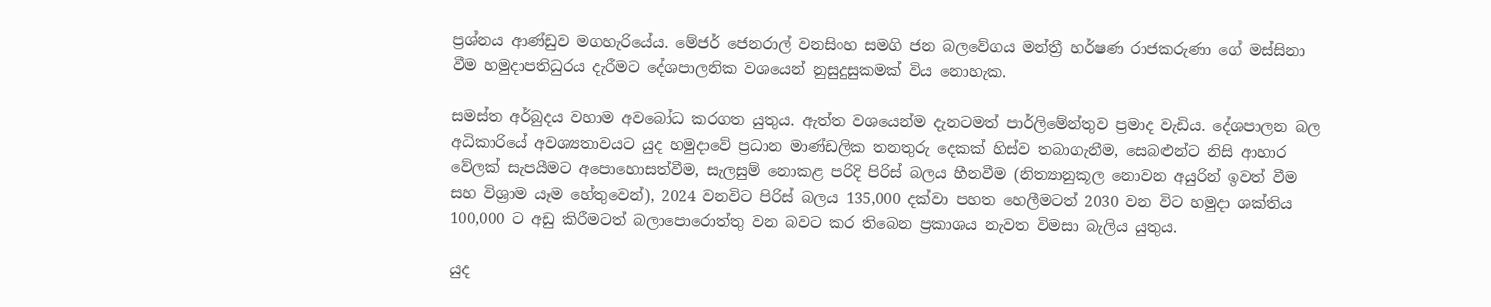ප්‍රශ්නය ආණ්ඩුව මගහැරියේය. මේජර් ජෙනරාල් වනසිංහ සමගි ජන බලවේගය මන්ත්‍රී හර්ෂණ රාජකරුණා ගේ මස්සිනා වීම හමුදාපතිධුරය දැරීමට දේශපාලනික වශයෙන් නුසුදුසුකමක් විය නොහැක.

සමස්ත අර්බුදය වහාම අවබෝධ කරගත යුතුය. ඇත්ත වශයෙන්ම දැනටමත් පාර්ලිමේන්තුව ප්‍රමාද වැඩිය. දේශපාලන බල අධිකාරියේ අවශ්‍යතාවයට යුද හමුදාවේ ප්‍රධාන මාණ්ඩලික තනතුරු දෙකක් හිස්ව තබාගැනීම, සෙබළුන්ට නිසි ආහාර වේලක් සැපයීමට අපොහොසත්වීම, සැලසුම් නොකළ පරිදි පිරිස් බලය හීනවීම (නිත්‍යානුකූල නොවන අයුරින් ඉවත් වීම සහ විශ්‍රාම යෑම හේතුවෙන්), 2024 වනවිට පිරිස් බලය 135,000 දක්වා පහත හෙලීමටත් 2030 වන විට හමුදා ශක්තිය 100,000 ට අඩු කිරීමටත් බලාපොරොත්තු වන බවට කර තිබෙන ප්‍රකාශය නැවත විමසා බැලිය යුතුය.

යුද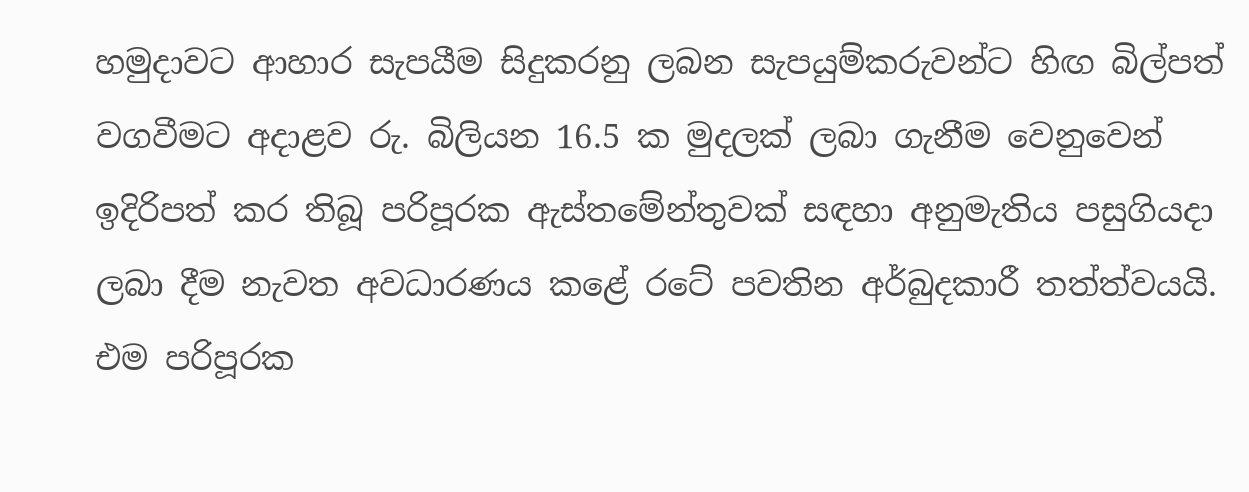හමුදාවට ආහාර සැපයීම සිදුකරනු ලබන සැපයුම්කරුවන්ට හිඟ බිල්පත් වගවීමට අදාළව රු. බිලියන 16.5 ක මුදලක් ලබා ගැනීම වෙනුවෙන් ඉදිරිපත් කර තිබූ පරිපූරක ඇස්තමේන්තුවක් සඳහා අනුමැතිය පසුගියදා ලබා දීම නැවත අවධාරණය කළේ රටේ පවතින අර්බුදකාරී තත්ත්වයයි. එම පරිපූරක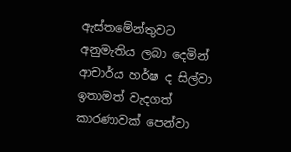ඇස්තමේන්තුවට අනුමැතිය ලබා දෙමින් ආචාර්ය හර්ෂ ද සිල්වා ඉතාමත් වැදගත් කාරණාවක් පෙන්වා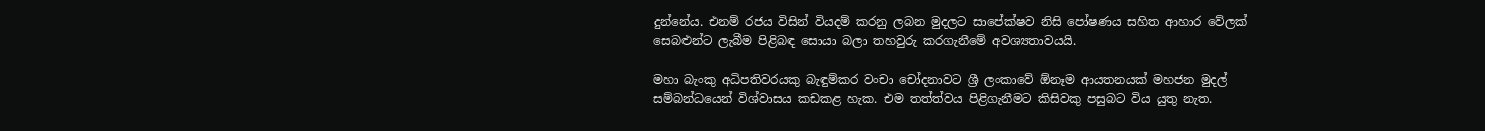දුන්නේය. එනම් රජය විසින් වියදම් කරනු ලබන මුදලට සාපේක්ෂව නිසි පෝෂණය සහිත ආහාර වේලක් සෙබළුන්ට ලැබීම පිළිබඳ සොයා බලා තහවුරු කරගැනීමේ අවශ්‍යතාවයයි.

මහා බැංකු අධිපතිවරයකු බැඳුම්කර වංචා චෝදනාවට ශ්‍රී ලංකාවේ ඕනෑම ආයතනයක් මහජන මුදල් සම්බන්ධයෙන් විශ්වාසය කඩකළ හැක. එම තත්ත්වය පිළිගැනීමට කිසිවකු පසුබට විය යුතු නැත.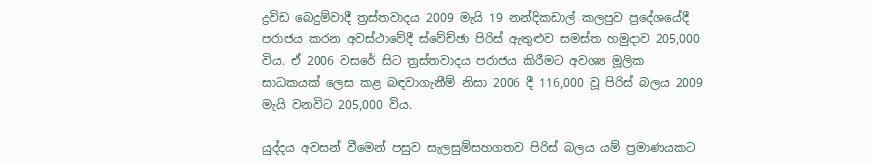ද්‍රවිඩ බෙදුම්වාදී ත්‍රස්තවාදය 2009 මැයි 19 නන්දිකඩාල් කලපුව ප්‍රදේශයේදී පරාජය කරන අවස්ථාවේදී ස්වේච්ඡා පිරිස් ඇතුළුව සමස්ත හමුදාව 205,000 විය. ඒ 2006 වසරේ සිට ත්‍රස්තවාදය පරාජය කිරීමට අවශ්‍ය මූලික සාධකයක් ලෙස කළ බඳවාගැනීම් නිසා 2006 දී 116,000 වූ පිරිස් බලය 2009 මැයි වනවිට 205,000 විය.

යුද්දය අවසන් වීමෙන් පසුව සැලසුම්සහගතව පිරිස් බලය යම් ප්‍රමාණයකට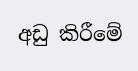අඩු කිරීමේ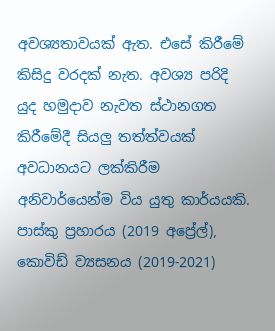අවශ්‍යතාවයක් ඇත. එසේ කිරීමේ කිසිදු වරදක් නැත. අවශ්‍ය පරිදි යුද හමුදාව නැවත ස්ථානගත කිරීමේදී සියලු තත්ත්වයක් අවධානයට ලක්කිරීම අනිවාර්යෙන්ම විය යුතු කාර්යයකි. පාස්කු ප්‍රහාරය (2019 අප්‍රේල්), කොවිඩ් ව්‍යසනය (2019-2021)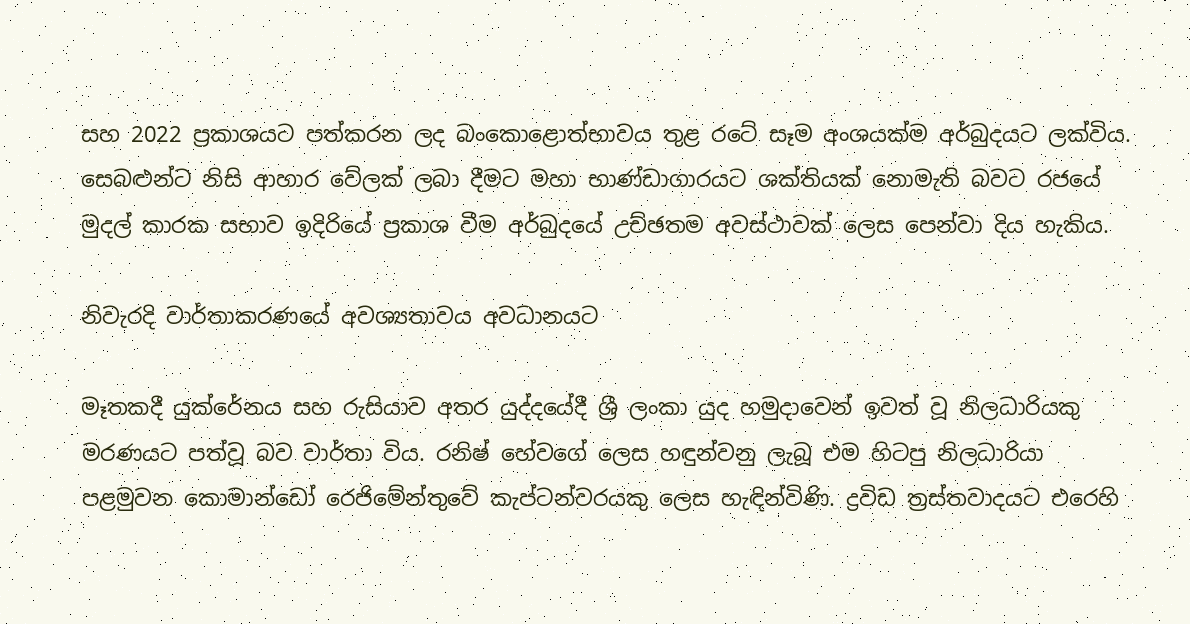සහ 2022 ප්‍රකාශයට පත්කරන ලද බංකොළොත්භාවය තුළ රටේ සෑම අංශයක්ම අර්බුදයට ලක්විය. සෙබළුන්ට නිසි ආහාර වේලක් ලබා දීමට මහා භාණ්ඩාගාරයට ශක්තියක් නොමැති බවට රජයේ මුදල් කාරක සභාව ඉදිරියේ ප්‍රකාශ වීම අර්බුදයේ උච්ඡතම අවස්ථාවක් ලෙස පෙන්වා දිය හැකිය.

නිවැරදි වාර්තාකරණයේ අවශ්‍යතාවය අවධානයට

මෑතකදී යුක්රේනය සහ රුසියාව අතර යුද්දයේදී ශ්‍රී ලංකා යුද හමුදාවෙන් ඉවත් වූ නිලධාරියකු මරණයට පත්වූ බව වාර්තා විය. රනිෂ් හේවගේ ලෙස හඳුන්වනු ලැබූ එම හිටපු නිලධාරියා පළමුවන කොමාන්ඩෝ රෙජිමේන්තුවේ කැප්ටන්වරයකු ලෙස හැඳින්විණි. ද්‍රවිඩ ත්‍රස්තවාදයට එරෙහි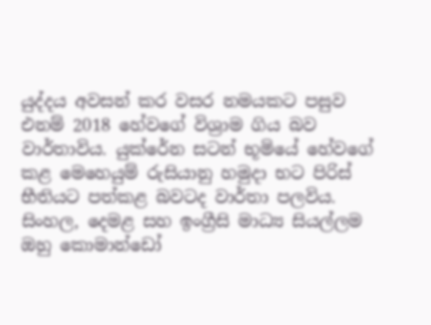යුද්දය අවසන් කර වසර නමයකට පසුව එනම් 2018 හේවගේ විශ්‍රාම ගිය බව වාර්තාවිය. යුක්රේන සටන් භූමියේ හේවගේ කළ මෙහෙයුම් රුසියානු හමුදා භට පිරිස් භීතියට පත්කළ බවටද වාර්තා පලවිය. සිංහල, දෙමළ සහ ඉංග්‍රීසි මාධ්‍ය සියල්ලම ඔහු කොමාන්ඩෝ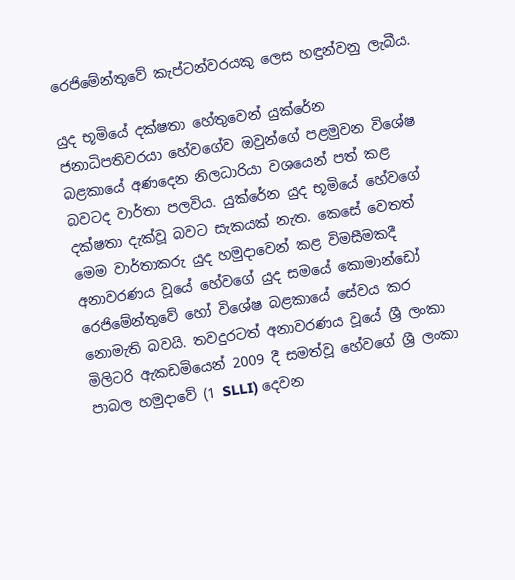රෙජිමේන්තුවේ කැප්ටන්වරයකු ලෙස හඳුන්වනු ලැබීය.

යුද භූමියේ දක්ෂතා හේතුවෙන් යුක්රේන ජනාධිපතිවරයා හේවගේව ඔවුන්ගේ පළමුවන විශේෂ බළකායේ අණදෙන නිලධාරියා වශයෙන් පත් කළ බවටද වාර්තා පලවිය. යුක්රේන යුද භූමියේ හේවගේ දක්ෂතා දැක්වූ බවට සැකයක් නැත. කෙසේ වෙතත් මෙම වාර්තාකරු යුද හමුදාවෙන් කළ විමසීමකදී අනාවරණය වූයේ හේවගේ යුද සමයේ කොමාන්ඩෝ රෙජිමේන්තුවේ හෝ විශේෂ බළකායේ සේවය කර නොමැති බවයි. තවදුරටත් අනාවරණය වූයේ ශ්‍රී ලංකා මිලිටරි ඇකඩමියෙන් 2009 දී සමත්වූ හේවගේ ශ්‍රී ලංකා පාබල හමුදාවේ (1 SLLI) දෙවන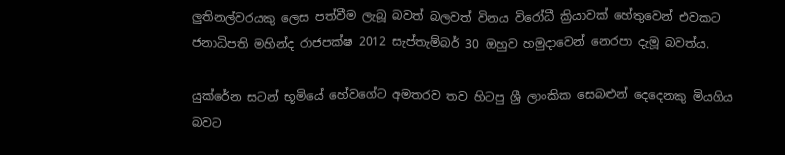ලුතිනල්වරයකු ලෙස පත්වීම ලැබූ බවත් බලවත් විනය විරෝධී ක්‍රියාවක් හේතුවෙන් එවකට ජනාධිපති මහින්ද රාජපක්ෂ 2012 සැප්තැම්බර් 30 ඔහුව හමුදාවෙන් නෙරපා දැමූ බවත්ය.

යුක්රේන සටන් භූමියේ හේවගේට අමතරව තව හිටපු ශ්‍රී ලාංකික සෙබළුන් දෙදෙනකු මියගිය බවට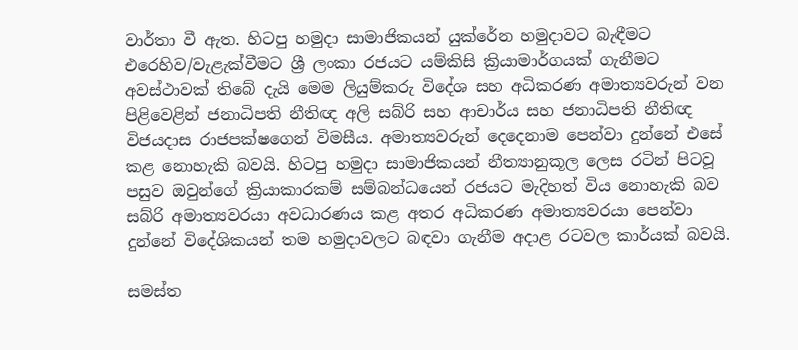වාර්තා වී ඇත. හිටපු හමුදා සාමාජිකයන් යුක්රේන හමුදාවට බැඳීමට එරෙහිව/වැළැක්වීමට ශ්‍රී ලංකා රජයට යම්කිසි ක්‍රියාමාර්ගයක් ගැනීමට අවස්ථාවක් තිබේ දැයි මෙම ලියුම්කරු විදේශ සහ අධිකරණ අමාත්‍යවරුන් වන පිළිවෙළින් ජනාධිපති නීතිඥ අලි සබ්රි සහ ආචාර්ය සහ ජනාධිපති නීතිඥ විජයදාස රාජපක්ෂගෙන් විමසීය. අමාත්‍යවරුන් දෙදෙනාම පෙන්වා දුන්නේ එසේ කළ නොහැකි බවයි. හිටපු හමුදා සාමාජිකයන් නීත්‍යානුකූල ලෙස රටින් පිටවූ පසුව ඔවුන්ගේ ක්‍රියාකාරකම් සම්බන්ධයෙන් රජයට මැදිහත් විය නොහැකි බව සබ්රි අමාත්‍යවරයා අවධාරණය කළ අතර අධිකරණ අමාත්‍යවරයා පෙන්වා දුන්නේ විදේශිකයන් තම හමුදාවලට බඳවා ගැනීම අදාළ රටවල කාර්යක් බවයි.

සමස්ත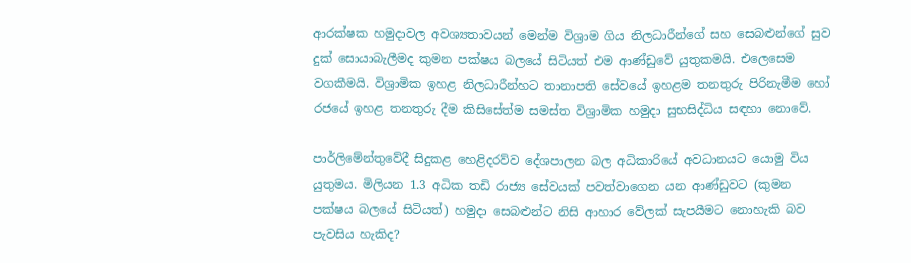ආරක්ෂක හමුදාවල අවශ්‍යතාවයන් මෙන්ම විශ්‍රාම ගිය නිලධාරීන්ගේ සහ සෙබළුන්ගේ සුව දුක් සොයාබැලීමද කුමන පක්ෂය බලයේ සිටියත් එම ආණ්ඩුවේ යුතුකමයි. එලෙසෙම වගකීමයි. විශ්‍රාමික ඉහළ නිලධාරීන්හට තානාපති සේවයේ ඉහළම තනතුරු පිරිනැමීම හෝ රජයේ ඉහළ තනතුරු දීම කිසිසේත්ම සමස්ත විශ්‍රාමික හමුදා සුභසිද්ධිය සඳහා නොවේ.

පාර්ලිමේන්තුවේදී සිදුකළ හෙළිදරව්ව දේශපාලන බල අධිකාරියේ අවධානයට යොමු විය යුතුමය. මිලියන 1.3 අධික තඩි රාජ්‍ය සේවයක් පවත්වාගෙන යන ආණ්ඩුවට (කුමන පක්ෂය බලයේ සිටියත්) හමුදා සෙබළුන්ට නිසි ආහාර වේලක් සැපයීමට නොහැකි බව පැවසිය හැකිද?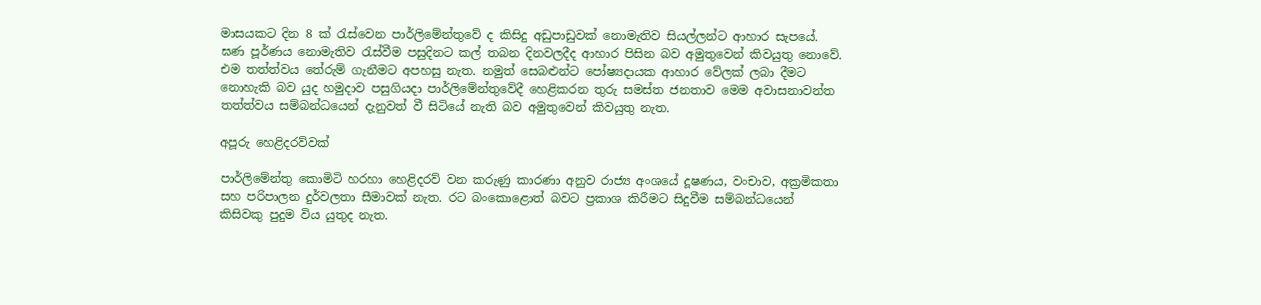මාසයකට දින 8 ක් රැස්වෙන පාර්ලිමේන්තුවේ ද කිසිදු අඩුපාඩුවක් නොමැතිව සියල්ලන්ට ආහාර සැපයේ. ඝණ පූර්ණය නොමැතිව රැස්වීම පසුදිනට කල් තබන දිනවලදීද ආහාර පිසින බව අමුතුවෙන් කිවයුතු නොවේ. එම තත්ත්වය තේරුම් ගැනීමට අපහසු නැත. නමුත් සෙබළුන්ට පෝෂ්‍යදායක ආහාර වේලක් ලබා දීමට නොහැකි බව යුද හමුදාව පසුගියදා පාර්ලිමේන්තුවේදී හෙළිකරන තුරු සමස්ත ජනතාව මෙම අවාසනාවන්ත තත්ත්වය සම්බන්ධයෙන් දැනුවත් වී සිටියේ නැති බව අමුතුවෙන් කිවයුතු නැත.

අපූරු හෙළිදරව්වක්

පාර්ලිමේන්තු කොමිටි හරහා හෙළිදරව් වන කරුණු කාරණා අනුව රාජ්‍ය අංශයේ දූෂණය, වංචාව, අක්‍රමිකතා සහ පරිපාලන දුර්වලතා සීමාවක් නැත. රට බංකොළොත් බවට ප්‍රකාශ කිරීමට සිදුවීම සම්බන්ධයෙන් කිසිවකු පුදුම විය යුතුද නැත.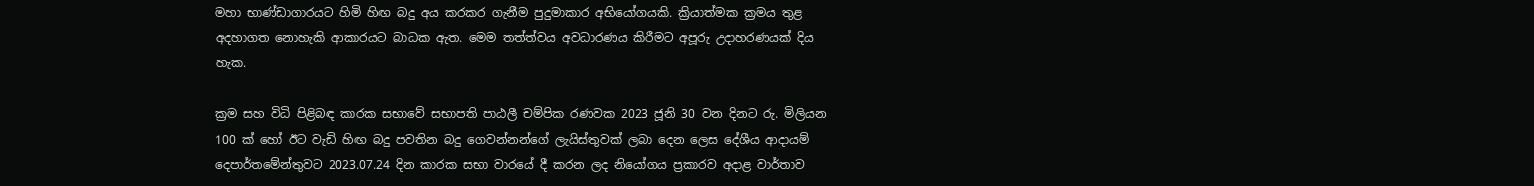මහා භාණ්ඩාගාරයට හිමි හිඟ බදු අය කරකර ගැනීම පුදුමාකාර අභියෝගයකි. ක්‍රියාත්මක ක්‍රමය තුළ අදහාගත නොහැකි ආකාරයට බාධක ඇත. මෙම තත්ත්වය අවධාරණය කිරීමට අපූරු උදාහරණයක් දිය හැක.

ක්‍රම සහ විධි පිළිබඳ කාරක සභාවේ සභාපති පාඨලී චම්පික රණවක 2023 ජූනි 30 වන දිනට රු. මිලියන 100 ක් හෝ ඊට වැඩි හිඟ බදු පවතින බදු ගෙවන්නන්ගේ ලැයිස්තුවක් ලබා දෙන ලෙස දේශීය ආදායම් දෙපාර්තමේන්තුවට 2023.07.24 දින කාරක සභා වාරයේ දී කරන ලද නියෝගය ප්‍රකාරව අදාළ වාර්තාව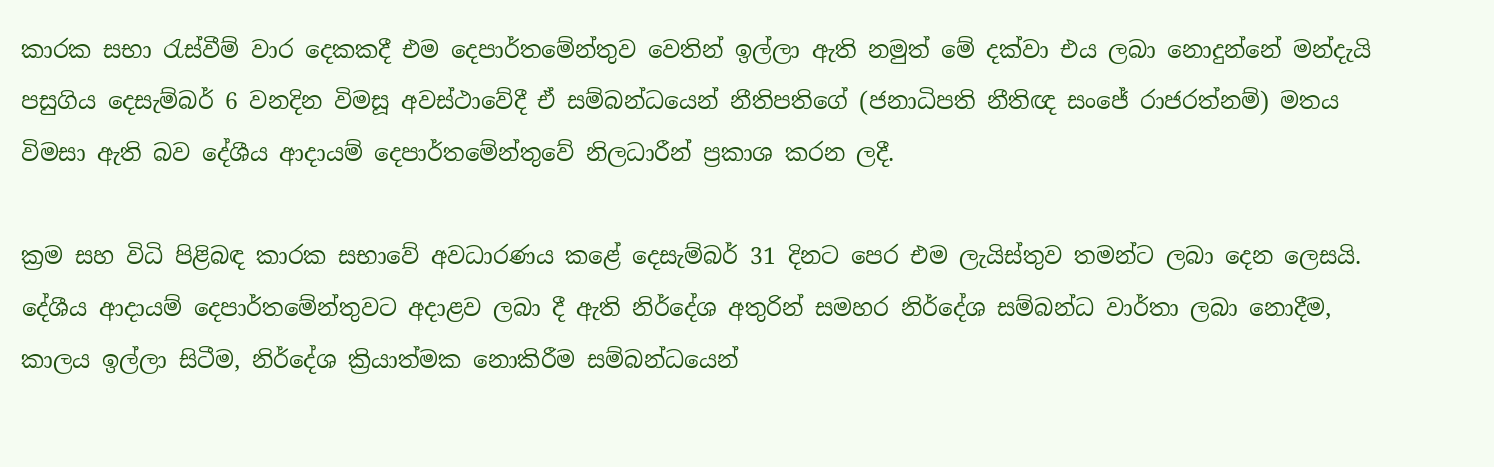කාරක සභා රැස්වීම් වාර දෙකකදී එම දෙපාර්තමේන්තුව වෙතින් ඉල්ලා ඇති නමුත් මේ දක්වා එය ලබා නොදුන්නේ මන්දැයි පසුගිය දෙසැම්බර් 6 වනදින විමසූ අවස්ථාවේදී ඒ සම්බන්ධයෙන් නීතිපතිගේ (ජනාධිපති නීතිඥ සංජේ රාජරත්නම්) මතය විමසා ඇති බව දේශීය ආදායම් දෙපාර්තමේන්තුවේ නිලධාරීන් ප්‍රකාශ කරන ලදී.

ක්‍රම සහ විධි පිළිබඳ කාරක සභාවේ අවධාරණය කළේ දෙසැම්බර් 31 දිනට පෙර එම ලැයිස්තුව තමන්ට ලබා දෙන ලෙසයි. දේශීය ආදායම් දෙපාර්තමේන්තුවට අදාළව ලබා දී ඇති නිර්දේශ අතුරින් සමහර නිර්දේශ සම්බන්ධ වාර්තා ලබා නොදීම, කාලය ඉල්ලා සිටීම, නිර්දේශ ක්‍රියාත්මක නොකිරීම සම්බන්ධයෙන්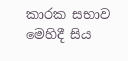කාරක සභාව මෙහිදී සිය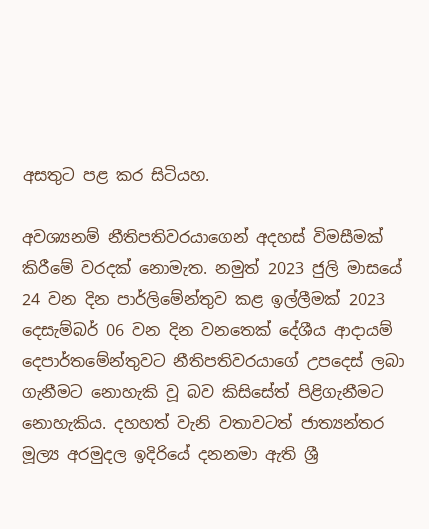අසතුට පළ කර සිටියහ.

අවශ්‍යනම් නීතිපතිවරයාගෙන් අදහස් විමසීමක් කිරීමේ වරදක් නොමැත. නමුත් 2023 ජුලි මාසයේ 24 වන දින පාර්ලිමේන්තුව කළ ඉල්ලීමක් 2023 දෙසැම්බර් 06 වන දින වනතෙක් දේශීය ආදායම් දෙපාර්තමේන්තුවට නීතිපතිවරයාගේ උපදෙස් ලබා ගැනීමට නොහැකි වූ බව කිසිසේත් පිළිගැනීමට නොහැකිය. දහහත් වැනි වතාවටත් ජාත්‍යන්තර මූල්‍ය අරමුදල ඉදිරියේ දනනමා ඇති ශ්‍රී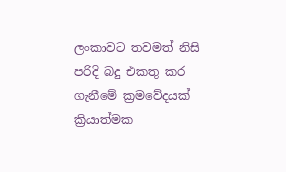ලංකාවට තවමත් නිසි පරිදි බදු එකතු කර ගැනීමේ ක්‍රමවේදයක් ක්‍රියාත්මක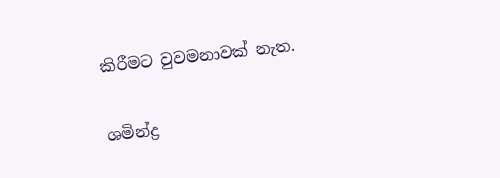කිරීමට වුවමනාවක් නැත.

ශමින්ද්‍ර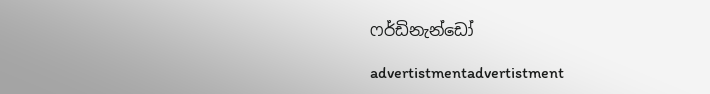ෆර්ඩිනැන්ඩෝ

advertistmentadvertistment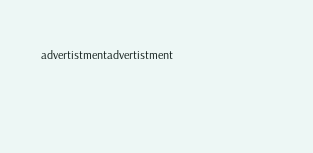advertistmentadvertistment